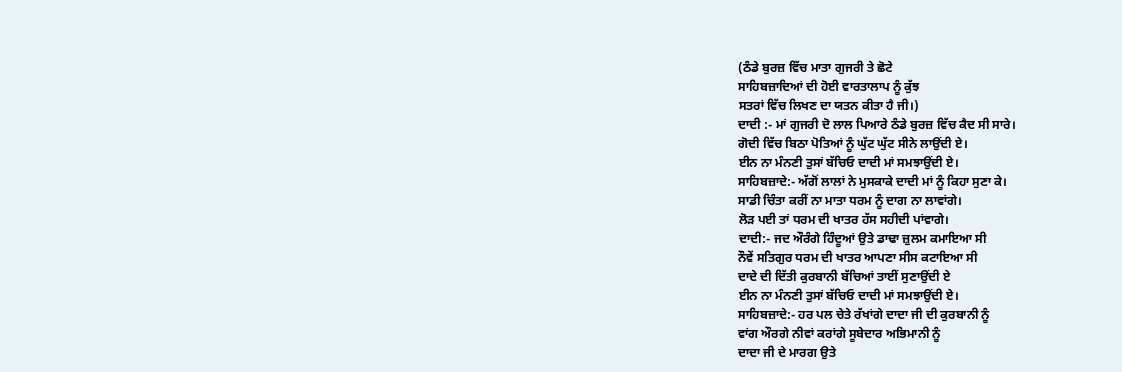(ਠੰਡੇ ਬੁਰਜ਼ ਵਿੱਚ ਮਾਤਾ ਗੁਜਰੀ ਤੇ ਛੋਟੇ
ਸਾਹਿਬਜ਼ਾਦਿਆਂ ਦੀ ਹੋਈ ਵਾਰਤਾਲਾਪ ਨੂੰ ਕੁੱਝ
ਸਤਰਾਂ ਵਿੱਚ ਲਿਖਣ ਦਾ ਯਤਨ ਕੀਤਾ ਹੈ ਜੀ।)
ਦਾਦੀ :- ਮਾਂ ਗੁਜਰੀ ਦੋ ਲਾਲ ਪਿਆਰੇ ਠੰਡੇ ਬੁਰਜ਼ ਵਿੱਚ ਕੈਦ ਸੀ ਸਾਰੇ।
ਗੋਦੀ ਵਿੱਚ ਬਿਠਾ ਪੋਤਿਆਂ ਨੂੰ ਘੁੱਟ ਘੁੱਟ ਸੀਨੇ ਲਾਉਂਦੀ ਏ।
ਈਨ ਨਾ ਮੰਨਣੀ ਤੁਸਾਂ ਬੱਚਿਓ ਦਾਦੀ ਮਾਂ ਸਮਝਾਉਂਦੀ ਏ।
ਸਾਹਿਬਜ਼ਾਦੇ:- ਅੱਗੋਂ ਲਾਲਾਂ ਨੇ ਮੁਸਕਾਕੇ ਦਾਦੀ ਮਾਂ ਨੂੰ ਕਿਹਾ ਸੁਣਾ ਕੇ।
ਸਾਡੀ ਚਿੰਤਾ ਕਰੀਂ ਨਾ ਮਾਤਾ ਧਰਮ ਨੂੰ ਦਾਗ ਨਾ ਲਾਵਾਂਗੇ।
ਲੋੜ ਪਈ ਤਾਂ ਧਰਮ ਦੀ ਖਾਤਰ ਹੱਸ ਸਹੀਦੀ ਪਾਂਵਾਗੇ।
ਦਾਦੀ:- ਜਦ ਔਰੰਗੇ ਹਿੰਦੂਆਂ ਉਤੇ ਡਾਢਾ ਜ਼ੁਲਮ ਕਮਾਇਆ ਸੀ
ਨੌਵੇਂ ਸਤਿਗੁਰ ਧਰਮ ਦੀ ਖਾਤਰ ਆਪਣਾ ਸੀਸ ਕਟਾਇਆ ਸੀ
ਦਾਦੇ ਦੀ ਦਿੱਤੀ ਕੁਰਬਾਨੀ ਬੱਚਿਆਂ ਤਾਈਂ ਸੁਣਾਉਂਦੀ ਏ
ਈਨ ਨਾ ਮੰਨਣੀ ਤੁਸਾਂ ਬੱਚਿਓ ਦਾਦੀ ਮਾਂ ਸਮਝਾਉਂਦੀ ਏ।
ਸਾਹਿਬਜ਼ਾਦੇ:- ਹਰ ਪਲ ਚੇਤੇ ਰੱਖਾਂਗੇ ਦਾਦਾ ਜੀ ਦੀ ਕੁਰਬਾਨੀ ਨੂੰ
ਵਾਂਗ ਔਰਗੇ ਨੀਵਾਂ ਕਰਾਂਗੇ ਸੂਬੇਦਾਰ ਅਭਿਮਾਨੀ ਨੂੰ
ਦਾਦਾ ਜੀ ਦੇ ਮਾਰਗ ਉਤੇ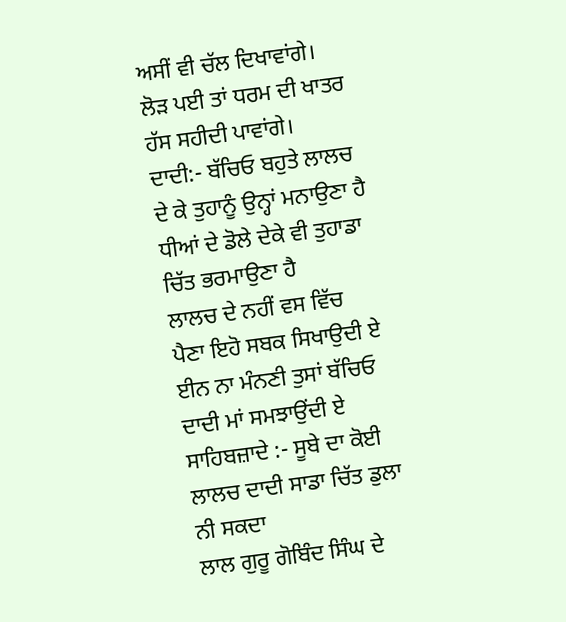ਅਸੀਂ ਵੀ ਚੱਲ ਦਿਖਾਵਾਂਗੇ।
ਲੋੜ ਪਈ ਤਾਂ ਧਰਮ ਦੀ ਖਾਤਰ ਹੱਸ ਸਹੀਦੀ ਪਾਵਾਂਗੇ।
ਦਾਦੀ:- ਬੱਚਿਓ ਬਹੁਤੇ ਲਾਲਚ ਦੇ ਕੇ ਤੁਹਾਨੂੰ ਉਨ੍ਹਾਂ ਮਨਾਉਣਾ ਹੈ
ਧੀਆਂ ਦੇ ਡੋਲੇ ਦੇਕੇ ਵੀ ਤੁਹਾਡਾ ਚਿੱਤ ਭਰਮਾਉਣਾ ਹੈ
ਲਾਲਚ ਦੇ ਨਹੀਂ ਵਸ ਵਿੱਚ ਪੈਣਾ ਇਹੋ ਸਬਕ ਸਿਖਾਉਦੀ ਏ
ਈਨ ਨਾ ਮੰਨਣੀ ਤੁਸਾਂ ਬੱਚਿਓ ਦਾਦੀ ਮਾਂ ਸਮਝਾਉਂਦੀ ਏ
ਸਾਹਿਬਜ਼ਾਦੇ :- ਸੂਬੇ ਦਾ ਕੋਈ ਲਾਲਚ ਦਾਦੀ ਸਾਡਾ ਚਿੱਤ ਡੁਲਾ ਨੀ ਸਕਦਾ
ਲਾਲ ਗੁਰੂ ਗੋਬਿੰਦ ਸਿੰਘ ਦੇ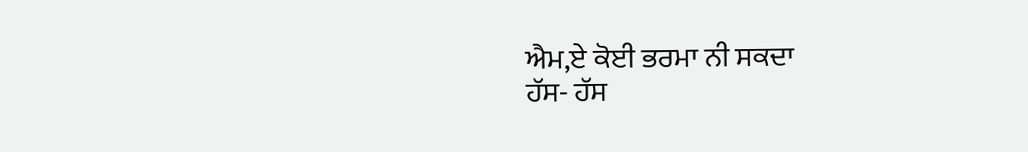ਐਮ,ਏ ਕੋਈ ਭਰਮਾ ਨੀ ਸਕਦਾ
ਹੱਸ- ਹੱਸ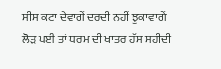ਸੀਸ ਕਟਾ ਦੇਵਾਗੇਂ ਦਰਦੀ ਨਹੀਂ ਝੁਕਾਵਾਗੇਂ
ਲੋੜ ਪਈ ਤਾਂ ਧਰਮ ਦੀ ਖਾਤਰ ਹੱਸ ਸਹੀਦੀ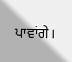ਪਾਵਾਂਗੇ।